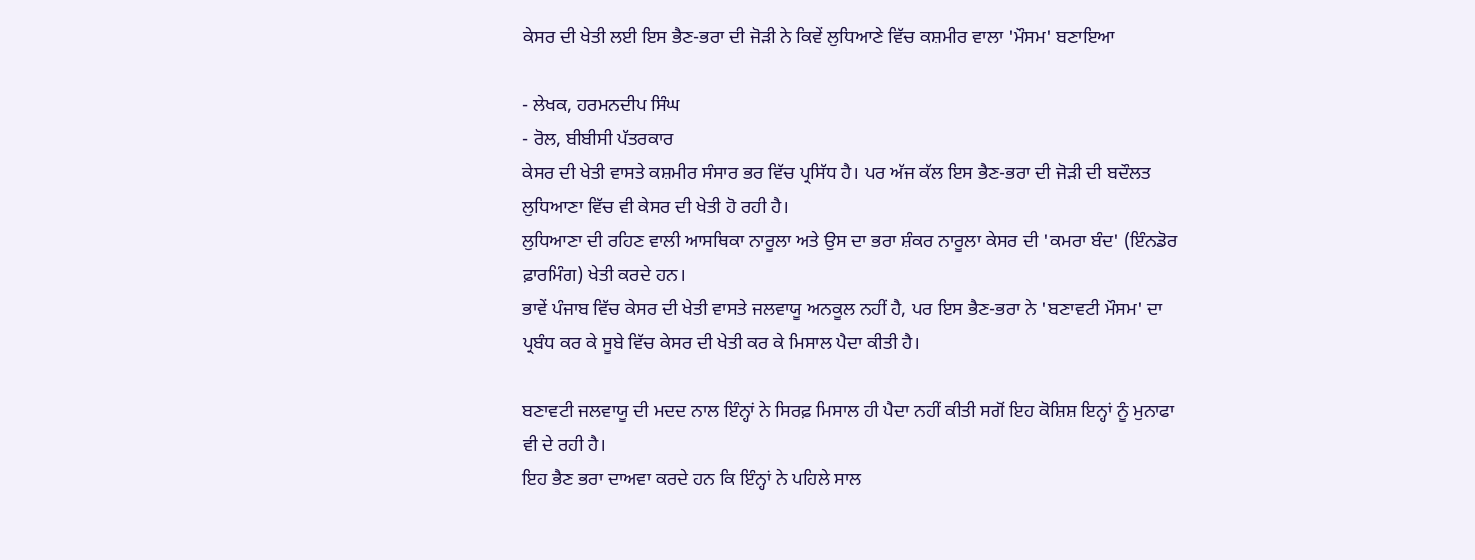ਕੇਸਰ ਦੀ ਖੇਤੀ ਲਈ ਇਸ ਭੈਣ-ਭਰਾ ਦੀ ਜੋੜੀ ਨੇ ਕਿਵੇਂ ਲੁਧਿਆਣੇ ਵਿੱਚ ਕਸ਼ਮੀਰ ਵਾਲਾ 'ਮੌਸਮ' ਬਣਾਇਆ

- ਲੇਖਕ, ਹਰਮਨਦੀਪ ਸਿੰਘ
- ਰੋਲ, ਬੀਬੀਸੀ ਪੱਤਰਕਾਰ
ਕੇਸਰ ਦੀ ਖੇਤੀ ਵਾਸਤੇ ਕਸ਼ਮੀਰ ਸੰਸਾਰ ਭਰ ਵਿੱਚ ਪ੍ਰਸਿੱਧ ਹੈ। ਪਰ ਅੱਜ ਕੱਲ ਇਸ ਭੈਣ-ਭਰਾ ਦੀ ਜੋੜੀ ਦੀ ਬਦੌਲਤ ਲੁਧਿਆਣਾ ਵਿੱਚ ਵੀ ਕੇਸਰ ਦੀ ਖੇਤੀ ਹੋ ਰਹੀ ਹੈ।
ਲੁਧਿਆਣਾ ਦੀ ਰਹਿਣ ਵਾਲੀ ਆਸਥਿਕਾ ਨਾਰੂਲਾ ਅਤੇ ਉਸ ਦਾ ਭਰਾ ਸ਼ੰਕਰ ਨਾਰੂਲਾ ਕੇਸਰ ਦੀ 'ਕਮਰਾ ਬੰਦ' (ਇੰਨਡੋਰ ਫ਼ਾਰਮਿੰਗ) ਖੇਤੀ ਕਰਦੇ ਹਨ।
ਭਾਵੇਂ ਪੰਜਾਬ ਵਿੱਚ ਕੇਸਰ ਦੀ ਖੇਤੀ ਵਾਸਤੇ ਜਲਵਾਯੂ ਅਨਕੂਲ ਨਹੀਂ ਹੈ, ਪਰ ਇਸ ਭੈਣ-ਭਰਾ ਨੇ 'ਬਣਾਵਟੀ ਮੌਸਮ' ਦਾ ਪ੍ਰਬੰਧ ਕਰ ਕੇ ਸੂਬੇ ਵਿੱਚ ਕੇਸਰ ਦੀ ਖੇਤੀ ਕਰ ਕੇ ਮਿਸਾਲ ਪੈਦਾ ਕੀਤੀ ਹੈ।

ਬਣਾਵਟੀ ਜਲਵਾਯੂ ਦੀ ਮਦਦ ਨਾਲ ਇੰਨ੍ਹਾਂ ਨੇ ਸਿਰਫ਼ ਮਿਸਾਲ ਹੀ ਪੈਦਾ ਨਹੀਂ ਕੀਤੀ ਸਗੋਂ ਇਹ ਕੋਸ਼ਿਸ਼ ਇਨ੍ਹਾਂ ਨੂੰ ਮੁਨਾਫਾ ਵੀ ਦੇ ਰਹੀ ਹੈ।
ਇਹ ਭੈਣ ਭਰਾ ਦਾਅਵਾ ਕਰਦੇ ਹਨ ਕਿ ਇੰਨ੍ਹਾਂ ਨੇ ਪਹਿਲੇ ਸਾਲ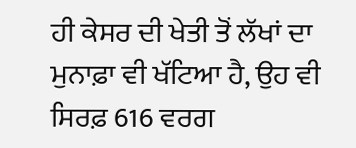ਹੀ ਕੇਸਰ ਦੀ ਖੇਤੀ ਤੋਂ ਲੱਖਾਂ ਦਾ ਮੁਨਾਫ਼ਾ ਵੀ ਖੱਟਿਆ ਹੈ, ਉਹ ਵੀ ਸਿਰਫ਼ 616 ਵਰਗ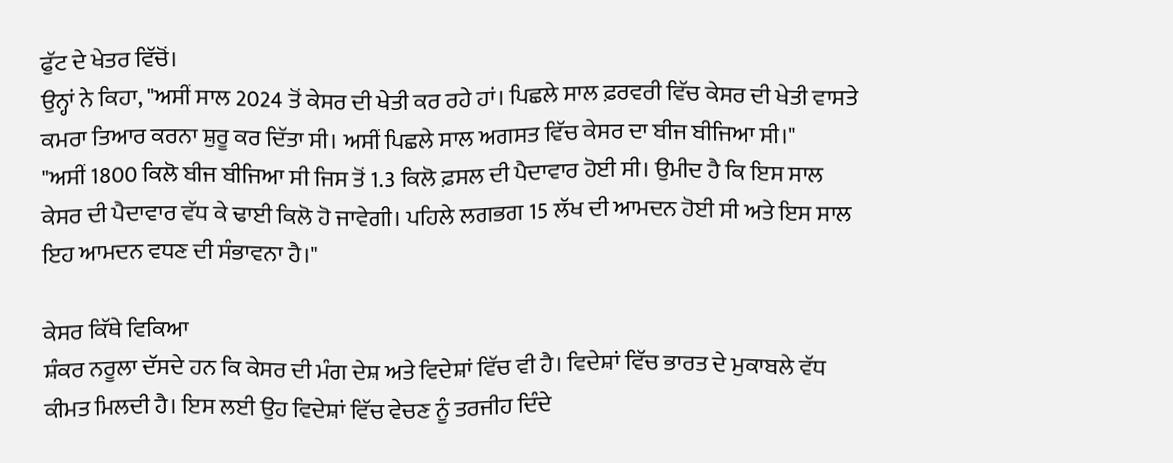ਫੁੱਟ ਦੇ ਖੇਤਰ ਵਿੱਚੋਂ।
ਉਨ੍ਹਾਂ ਨੇ ਕਿਹਾ, "ਅਸੀਂ ਸਾਲ 2024 ਤੋਂ ਕੇਸਰ ਦੀ ਖੇਤੀ ਕਰ ਰਹੇ ਹਾਂ। ਪਿਛਲੇ ਸਾਲ ਫ਼ਰਵਰੀ ਵਿੱਚ ਕੇਸਰ ਦੀ ਖੇਤੀ ਵਾਸਤੇ ਕਮਰਾ ਤਿਆਰ ਕਰਨਾ ਸ਼ੁਰੂ ਕਰ ਦਿੱਤਾ ਸੀ। ਅਸੀਂ ਪਿਛਲੇ ਸਾਲ ਅਗਸਤ ਵਿੱਚ ਕੇਸਰ ਦਾ ਬੀਜ ਬੀਜਿਆ ਸੀ।"
"ਅਸੀਂ 1800 ਕਿਲੋ ਬੀਜ ਬੀਜਿਆ ਸੀ ਜਿਸ ਤੋਂ 1.3 ਕਿਲੋ ਫ਼ਸਲ ਦੀ ਪੈਦਾਵਾਰ ਹੋਈ ਸੀ। ਉਮੀਦ ਹੈ ਕਿ ਇਸ ਸਾਲ ਕੇਸਰ ਦੀ ਪੈਦਾਵਾਰ ਵੱਧ ਕੇ ਢਾਈ ਕਿਲੋ ਹੋ ਜਾਵੇਗੀ। ਪਹਿਲੇ ਲਗਭਗ 15 ਲੱਖ ਦੀ ਆਮਦਨ ਹੋਈ ਸੀ ਅਤੇ ਇਸ ਸਾਲ ਇਹ ਆਮਦਨ ਵਧਣ ਦੀ ਸੰਭਾਵਨਾ ਹੈ।"

ਕੇਸਰ ਕਿੱਥੇ ਵਿਕਿਆ
ਸ਼ੰਕਰ ਨਰੂਲਾ ਦੱਸਦੇ ਹਨ ਕਿ ਕੇਸਰ ਦੀ ਮੰਗ ਦੇਸ਼ ਅਤੇ ਵਿਦੇਸ਼ਾਂ ਵਿੱਚ ਵੀ ਹੈ। ਵਿਦੇਸ਼ਾਂ ਵਿੱਚ ਭਾਰਤ ਦੇ ਮੁਕਾਬਲੇ ਵੱਧ ਕੀਮਤ ਮਿਲਦੀ ਹੈ। ਇਸ ਲਈ ਉਹ ਵਿਦੇਸ਼ਾਂ ਵਿੱਚ ਵੇਚਣ ਨੂੰ ਤਰਜੀਹ ਦਿੰਦੇ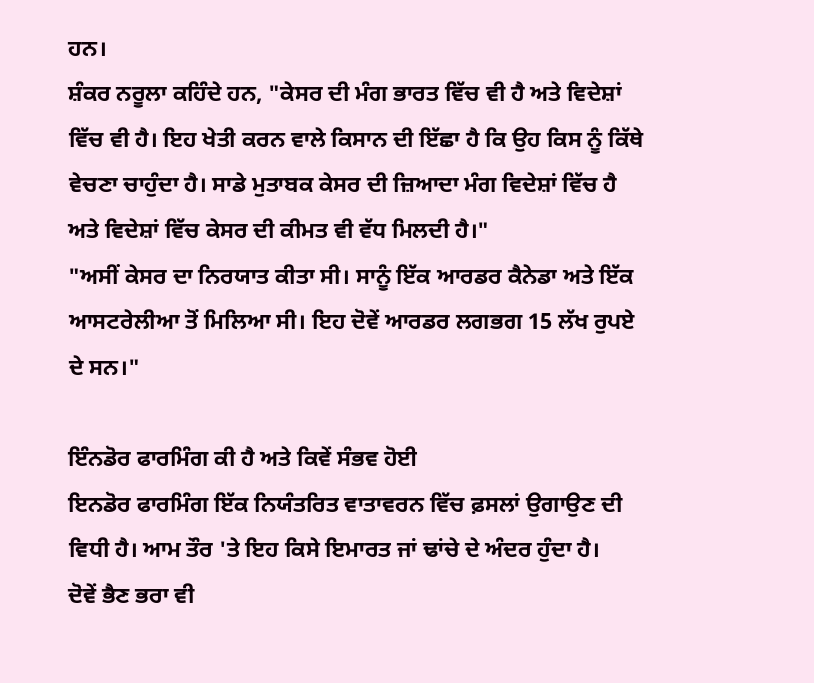ਹਨ।
ਸ਼ੰਕਰ ਨਰੂਲਾ ਕਹਿੰਦੇ ਹਨ, "ਕੇਸਰ ਦੀ ਮੰਗ ਭਾਰਤ ਵਿੱਚ ਵੀ ਹੈ ਅਤੇ ਵਿਦੇਸ਼ਾਂ ਵਿੱਚ ਵੀ ਹੈ। ਇਹ ਖੇਤੀ ਕਰਨ ਵਾਲੇ ਕਿਸਾਨ ਦੀ ਇੱਛਾ ਹੈ ਕਿ ਉਹ ਕਿਸ ਨੂੰ ਕਿੱਥੇ ਵੇਚਣਾ ਚਾਹੁੰਦਾ ਹੈ। ਸਾਡੇ ਮੁਤਾਬਕ ਕੇਸਰ ਦੀ ਜ਼ਿਆਦਾ ਮੰਗ ਵਿਦੇਸ਼ਾਂ ਵਿੱਚ ਹੈ ਅਤੇ ਵਿਦੇਸ਼ਾਂ ਵਿੱਚ ਕੇਸਰ ਦੀ ਕੀਮਤ ਵੀ ਵੱਧ ਮਿਲਦੀ ਹੈ।"
"ਅਸੀਂ ਕੇਸਰ ਦਾ ਨਿਰਯਾਤ ਕੀਤਾ ਸੀ। ਸਾਨੂੰ ਇੱਕ ਆਰਡਰ ਕੈਨੇਡਾ ਅਤੇ ਇੱਕ ਆਸਟਰੇਲੀਆ ਤੋਂ ਮਿਲਿਆ ਸੀ। ਇਹ ਦੋਵੇਂ ਆਰਡਰ ਲਗਭਗ 15 ਲੱਖ ਰੁਪਏ ਦੇ ਸਨ।"

ਇੰਨਡੋਰ ਫਾਰਮਿੰਗ ਕੀ ਹੈ ਅਤੇ ਕਿਵੇਂ ਸੰਭਵ ਹੋਈ
ਇਨਡੋਰ ਫਾਰਮਿੰਗ ਇੱਕ ਨਿਯੰਤਰਿਤ ਵਾਤਾਵਰਨ ਵਿੱਚ ਫ਼ਸਲਾਂ ਉਗਾਉਣ ਦੀ ਵਿਧੀ ਹੈ। ਆਮ ਤੌਰ 'ਤੇ ਇਹ ਕਿਸੇ ਇਮਾਰਤ ਜਾਂ ਢਾਂਚੇ ਦੇ ਅੰਦਰ ਹੁੰਦਾ ਹੈ।
ਦੋਵੇਂ ਭੈਣ ਭਰਾ ਵੀ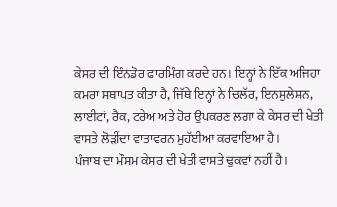ਕੇਸਰ ਦੀ ਇੰਨਡੋਰ ਫਾਰਮਿੰਗ ਕਰਦੇ ਹਨ। ਇਨ੍ਹਾਂ ਨੇ ਇੱਕ ਅਜਿਹਾ ਕਮਰਾ ਸਥਾਪਤ ਕੀਤਾ ਹੈ, ਜਿੱਥੇ ਇਨ੍ਹਾਂ ਨੇ ਚਿਲੱਰ, ਇਨਸੁਲੇਸ਼ਨ, ਲਾਈਟਾਂ, ਰੈਕ, ਟਰੇਅ ਅਤੇ ਹੋਰ ਉਪਕਰਣ ਲਗਾ ਕੇ ਕੇਸਰ ਦੀ ਖੇਤੀ ਵਾਸਤੇ ਲੋੜੀਂਦਾ ਵਾਤਾਵਰਨ ਮੁਹੱਈਆ ਕਰਵਾਇਆ ਹੈ।
ਪੰਜਾਬ ਦਾ ਮੌਸਮ ਕੇਸਰ ਦੀ ਖੇਤੀ ਵਾਸਤੇ ਢੁਕਵਾਂ ਨਹੀਂ ਹੈ।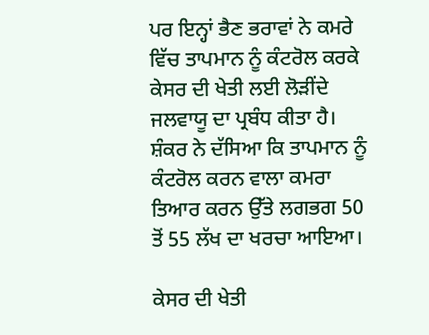ਪਰ ਇਨ੍ਹਾਂ ਭੈਣ ਭਰਾਵਾਂ ਨੇ ਕਮਰੇ ਵਿੱਚ ਤਾਪਮਾਨ ਨੂੰ ਕੰਟਰੋਲ ਕਰਕੇ ਕੇਸਰ ਦੀ ਖੇਤੀ ਲਈ ਲੋੜੀਂਦੇ ਜਲਵਾਯੂ ਦਾ ਪ੍ਰਬੰਧ ਕੀਤਾ ਹੈ।
ਸ਼ੰਕਰ ਨੇ ਦੱਸਿਆ ਕਿ ਤਾਪਮਾਨ ਨੂੰ ਕੰਟਰੋਲ ਕਰਨ ਵਾਲਾ ਕਮਰਾ ਤਿਆਰ ਕਰਨ ਉੱਤੇ ਲਗਭਗ 50 ਤੋਂ 55 ਲੱਖ ਦਾ ਖਰਚਾ ਆਇਆ।

ਕੇਸਰ ਦੀ ਖੇਤੀ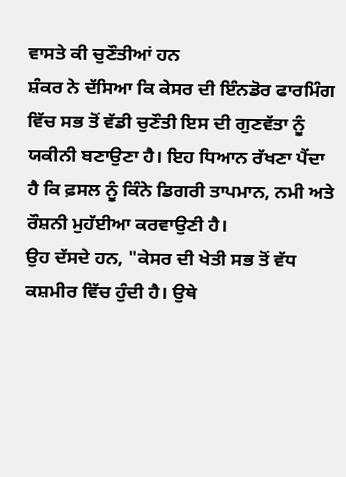ਵਾਸਤੇ ਕੀ ਚੁਣੌਤੀਆਂ ਹਨ
ਸ਼ੰਕਰ ਨੇ ਦੱਸਿਆ ਕਿ ਕੇਸਰ ਦੀ ਇੰਨਡੋਰ ਫਾਰਮਿੰਗ ਵਿੱਚ ਸਭ ਤੋਂ ਵੱਡੀ ਚੁਣੌਤੀ ਇਸ ਦੀ ਗੁਣਵੱਤਾ ਨੂੰ ਯਕੀਨੀ ਬਣਾਉਣਾ ਹੈ। ਇਹ ਧਿਆਨ ਰੱਖਣਾ ਪੈਂਦਾ ਹੈ ਕਿ ਫ਼ਸਲ ਨੂੰ ਕਿੰਨੇ ਡਿਗਰੀ ਤਾਪਮਾਨ, ਨਮੀ ਅਤੇ ਰੌਸ਼ਨੀ ਮੁਹੱਈਆ ਕਰਵਾਉਣੀ ਹੈ।
ਉਹ ਦੱਸਦੇ ਹਨ, "ਕੇਸਰ ਦੀ ਖੇਤੀ ਸਭ ਤੋਂ ਵੱਧ ਕਸ਼ਮੀਰ ਵਿੱਚ ਹੁੰਦੀ ਹੈ। ਉਥੇ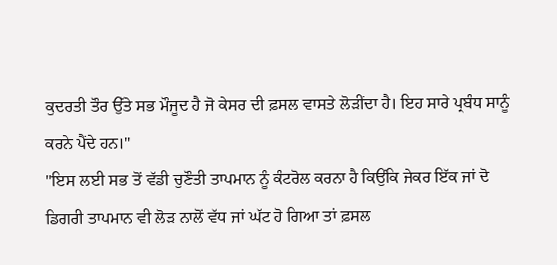ਕੁਦਰਤੀ ਤੌਰ ਉੱਤੇ ਸਭ ਮੌਜੂਦ ਹੈ ਜੋ ਕੇਸਰ ਦੀ ਫ਼ਸਲ ਵਾਸਤੇ ਲੋੜੀਂਦਾ ਹੈ। ਇਹ ਸਾਰੇ ਪ੍ਰਬੰਧ ਸਾਨੂੰ ਕਰਨੇ ਪੈਂਦੇ ਹਨ।"
"ਇਸ ਲਈ ਸਭ ਤੋਂ ਵੱਡੀ ਚੁਣੌਤੀ ਤਾਪਮਾਨ ਨੂੰ ਕੰਟਰੋਲ ਕਰਨਾ ਹੈ ਕਿਉਂਕਿ ਜੇਕਰ ਇੱਕ ਜਾਂ ਦੋ ਡਿਗਰੀ ਤਾਪਮਾਨ ਵੀ ਲੋੜ ਨਾਲੋਂ ਵੱਧ ਜਾਂ ਘੱਟ ਹੋ ਗਿਆ ਤਾਂ ਫ਼ਸਲ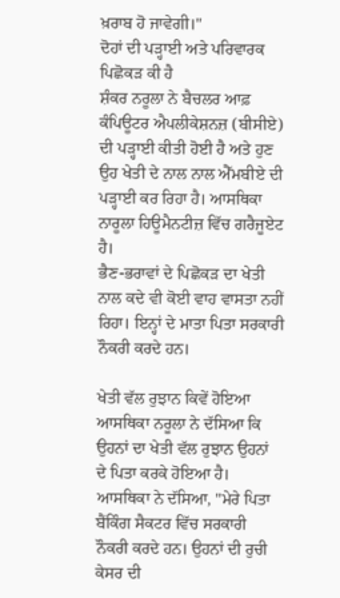ਖ਼ਰਾਬ ਹੋ ਜਾਵੇਗੀ।"
ਦੋਹਾਂ ਦੀ ਪੜ੍ਹਾਈ ਅਤੇ ਪਰਿਵਾਰਕ ਪਿਛੋਕੜ ਕੀ ਹੈ
ਸ਼ੰਕਰ ਨਰੂਲਾ ਨੇ ਬੈਚਲਰ ਆਫ਼ ਕੰਪਿਊਟਰ ਐਪਲੀਕੇਸ਼ਨਜ਼ (ਬੀਸੀਏ) ਦੀ ਪੜ੍ਹਾਈ ਕੀਤੀ ਹੋਈ ਹੈ ਅਤੇ ਹੁਣ ਉਹ ਖੇਤੀ ਦੇ ਨਾਲ ਨਾਲ ਐੱਮਬੀਏ ਦੀ ਪੜ੍ਹਾਈ ਕਰ ਰਿਹਾ ਹੈ। ਆਸਥਿਕਾ ਨਾਰੂਲਾ ਹਿਊਮੈਨਟੀਜ਼ ਵਿੱਚ ਗਰੈਜੂਏਟ ਹੈ।
ਭੈਣ-ਭਰਾਵਾਂ ਦੇ ਪਿਛੋਕੜ ਦਾ ਖੇਤੀ ਨਾਲ ਕਦੇ ਵੀ ਕੋਈ ਵਾਹ ਵਾਸਤਾ ਨਹੀਂ ਰਿਹਾ। ਇਨ੍ਹਾਂ ਦੇ ਮਾਤਾ ਪਿਤਾ ਸਰਕਾਰੀ ਨੌਕਰੀ ਕਰਦੇ ਹਨ।

ਖੇਤੀ ਵੱਲ ਰੁਝਾਨ ਕਿਵੇਂ ਹੋਇਆ
ਆਸਥਿਕਾ ਨਰੂਲਾ ਨੇ ਦੱਸਿਆ ਕਿ ਉਹਨਾਂ ਦਾ ਖੇਤੀ ਵੱਲ ਰੁਝਾਨ ਉਹਨਾਂ ਦੇ ਪਿਤਾ ਕਰਕੇ ਹੋਇਆ ਹੈ।
ਆਸਥਿਕਾ ਨੇ ਦੱਸਿਆ, "ਮੇਰੇ ਪਿਤਾ ਬੈਂਕਿੰਗ ਸੈਕਟਰ ਵਿੱਚ ਸਰਕਾਰੀ ਨੌਕਰੀ ਕਰਦੇ ਹਨ। ਉਹਨਾਂ ਦੀ ਰੁਚੀ ਕੇਸਰ ਦੀ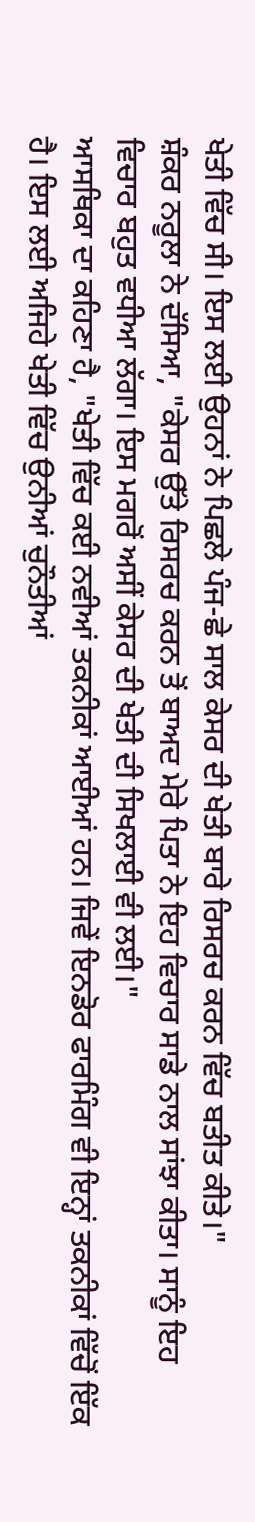ਖੇਤੀ ਵਿੱਚ ਸੀ। ਇਸ ਲਈ ਉਹਨਾਂ ਨੇ ਪਿਛਲੇ ਪੰਜ-ਛੇ ਸਾਲ ਕੇਸਰ ਦੀ ਖੇਤੀ ਬਾਰੇ ਰਿਸਰਚ ਕਰਨ ਵਿੱਚ ਬਤੀਤ ਕੀਤੇ।"
ਸ਼ੰਕਰ ਨਰੂਲਾ ਨੇ ਦੱਸਿਆ, "ਕੇਸਰ ਉੱਤੇ ਰਿਸਰਚ ਕਰਨ ਤੋਂ ਬਾਅਦ ਮੇਰੇ ਪਿਤਾ ਨੇ ਇਹ ਵਿਚਾਰ ਸਾਡੇ ਨਾਲ ਸਾਂਝਾ ਕੀਤਾ। ਸਾਨੂੰ ਇਹ ਵਿਚਾਰ ਬਹੁਤ ਵਧੀਆ ਲੱਗਾ। ਇਸ ਮਗਰੋਂ ਅਸੀਂ ਕੇਸਰ ਦੀ ਖੇਤੀ ਦੀ ਸਿਖਲਾਈ ਵੀ ਲਈ।"
ਆਸਥਿਕਾ ਦਾ ਕਹਿਣਾ ਹੈ, "ਖੇਤੀ ਵਿੱਚ ਕਈ ਨਵੀਆਂ ਤਕਨੀਕਾਂ ਆਈਆਂ ਹਨ। ਜਿਵੇਂ ਇਨਡੋਰ ਫਾਰਮਿੰਗ ਵੀ ਇਨ੍ਹਾਂ ਤਕਨੀਕਾਂ ਵਿੱਚੋਂ ਇੱਕ ਹੈ। ਇਸ ਲਈ ਅਜਿਹੇ ਖੇਤੀ ਵਿੱਚ ਉਨੀਆਂ ਚੁਨੌਤੀਆਂ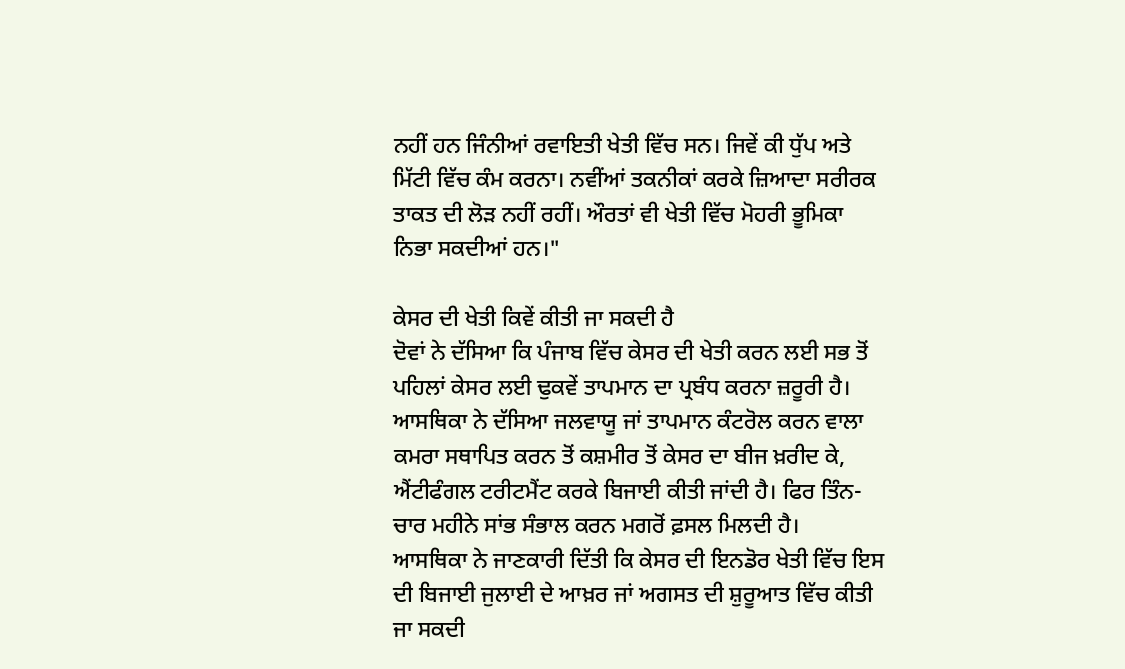ਨਹੀਂ ਹਨ ਜਿੰਨੀਆਂ ਰਵਾਇਤੀ ਖੇਤੀ ਵਿੱਚ ਸਨ। ਜਿਵੇਂ ਕੀ ਧੁੱਪ ਅਤੇ ਮਿੱਟੀ ਵਿੱਚ ਕੰਮ ਕਰਨਾ। ਨਵੀਂਆਂ ਤਕਨੀਕਾਂ ਕਰਕੇ ਜ਼ਿਆਦਾ ਸਰੀਰਕ ਤਾਕਤ ਦੀ ਲੋੜ ਨਹੀਂ ਰਹੀਂ। ਔਰਤਾਂ ਵੀ ਖੇਤੀ ਵਿੱਚ ਮੋਹਰੀ ਭੂਮਿਕਾ ਨਿਭਾ ਸਕਦੀਆਂ ਹਨ।"

ਕੇਸਰ ਦੀ ਖੇਤੀ ਕਿਵੇਂ ਕੀਤੀ ਜਾ ਸਕਦੀ ਹੈ
ਦੋਵਾਂ ਨੇ ਦੱਸਿਆ ਕਿ ਪੰਜਾਬ ਵਿੱਚ ਕੇਸਰ ਦੀ ਖੇਤੀ ਕਰਨ ਲਈ ਸਭ ਤੋਂ ਪਹਿਲਾਂ ਕੇਸਰ ਲਈ ਢੁਕਵੇਂ ਤਾਪਮਾਨ ਦਾ ਪ੍ਰਬੰਧ ਕਰਨਾ ਜ਼ਰੂਰੀ ਹੈ।
ਆਸਥਿਕਾ ਨੇ ਦੱਸਿਆ ਜਲਵਾਯੂ ਜਾਂ ਤਾਪਮਾਨ ਕੰਟਰੋਲ ਕਰਨ ਵਾਲਾ ਕਮਰਾ ਸਥਾਪਿਤ ਕਰਨ ਤੋਂ ਕਸ਼ਮੀਰ ਤੋਂ ਕੇਸਰ ਦਾ ਬੀਜ ਖ਼ਰੀਦ ਕੇ, ਐਂਟੀਫੰਗਲ ਟਰੀਟਮੈਂਟ ਕਰਕੇ ਬਿਜਾਈ ਕੀਤੀ ਜਾਂਦੀ ਹੈ। ਫਿਰ ਤਿੰਨ-ਚਾਰ ਮਹੀਨੇ ਸਾਂਭ ਸੰਭਾਲ ਕਰਨ ਮਗਰੋਂ ਫ਼ਸਲ ਮਿਲਦੀ ਹੈ।
ਆਸਥਿਕਾ ਨੇ ਜਾਣਕਾਰੀ ਦਿੱਤੀ ਕਿ ਕੇਸਰ ਦੀ ਇਨਡੋਰ ਖੇਤੀ ਵਿੱਚ ਇਸ ਦੀ ਬਿਜਾਈ ਜੁਲਾਈ ਦੇ ਆਖ਼ਰ ਜਾਂ ਅਗਸਤ ਦੀ ਸ਼ੁਰੂਆਤ ਵਿੱਚ ਕੀਤੀ ਜਾ ਸਕਦੀ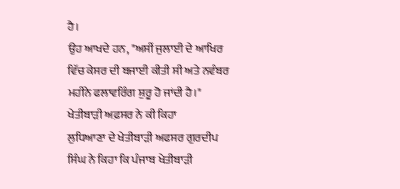ਹੈ।
ਉਹ ਆਖਦੇ ਹਨ, "ਅਸੀਂ ਜੁਲਾਈ ਦੇ ਆਖਿਰ ਵਿੱਚ ਕੇਸਰ ਦੀ ਬਜਾਈ ਕੀਤੀ ਸੀ ਅਤੇ ਨਵੰਬਰ ਮਹੀਨੇ ਫਲਾਵਰਿੰਗ ਸ਼ੁਰੂ ਹੋ ਜਾਂਦੀ ਹੈ।"
ਖੇਤੀਬਾੜੀ ਅਫ਼ਸਰ ਨੇ ਕੀ ਕਿਹਾ
ਲੁਧਿਆਣਾ ਦੇ ਖੇਤੀਬਾੜੀ ਅਫਸਰ ਗੁਰਦੀਪ ਸਿੰਘ ਨੇ ਕਿਹਾ ਕਿ ਪੰਜਾਬ ਖੇਤੀਬਾੜੀ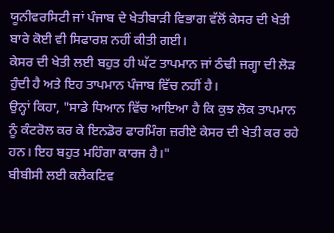ਯੂਨੀਵਰਸਿਟੀ ਜਾਂ ਪੰਜਾਬ ਦੇ ਖੇਤੀਬਾੜੀ ਵਿਭਾਗ ਵੱਲੋਂ ਕੇਸਰ ਦੀ ਖੇਤੀ ਬਾਰੇ ਕੋਈ ਵੀ ਸਿਫਾਰਸ਼ ਨਹੀਂ ਕੀਤੀ ਗਈ।
ਕੇਸਰ ਦੀ ਖੇਤੀ ਲਈ ਬਹੁਤ ਹੀ ਘੱਟ ਤਾਪਮਾਨ ਜਾਂ ਠੰਢੀ ਜਗ੍ਹਾ ਦੀ ਲੋੜ ਹੁੰਦੀ ਹੈ ਅਤੇ ਇਹ ਤਾਪਮਾਨ ਪੰਜਾਬ ਵਿੱਚ ਨਹੀਂ ਹੈ।
ਉਨ੍ਹਾਂ ਕਿਹਾ, "ਸਾਡੇ ਧਿਆਨ ਵਿੱਚ ਆਇਆ ਹੈ ਕਿ ਕੁਝ ਲੋਕ ਤਾਪਮਾਨ ਨੂੰ ਕੰਟਰੋਲ ਕਰ ਕੇ ਇਨਡੋਰ ਫਾਰਮਿੰਗ ਜ਼ਰੀਏ ਕੇਸਰ ਦੀ ਖੇਤੀ ਕਰ ਰਹੇ ਹਨ। ਇਹ ਬਹੁਤ ਮਹਿੰਗਾ ਕਾਰਜ ਹੈ।"
ਬੀਬੀਸੀ ਲਈ ਕਲੈਕਟਿਵ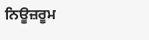ਨਿਊਜ਼ਰੂਮ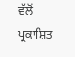ਵੱਲੋਂ ਪ੍ਰਕਾਸ਼ਿਤ